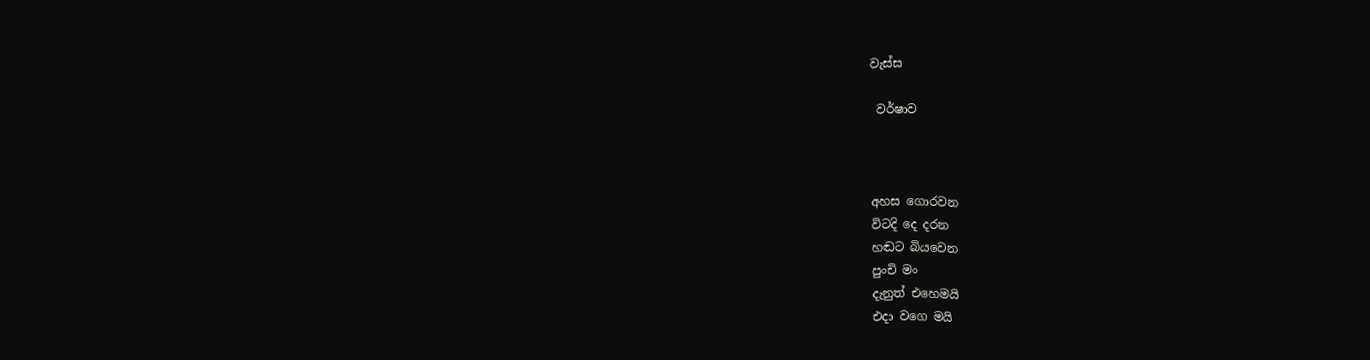වැස්ස

 වර්ෂාව



අහස ගොරවන
විටදි දෙ දරන
හඬට බියවෙන
පුංචි මං
දැනුත් එහෙමයි
එදා වගෙ මයි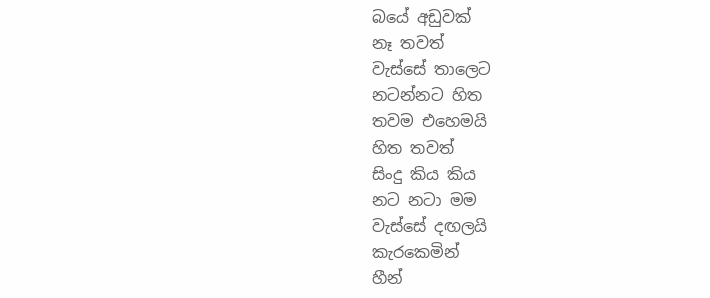බයේ අඩුවක්
නෑ තවත්
වැස්සේ තාලෙට
නටන්නට හිත
තවම එහෙමයි
හිත තවත්
සිංදු කිය කිය
නට නටා මම
වැස්සේ දඟලයි
කැරකෙමින්
හීන්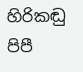හිරිකඬු
පිපී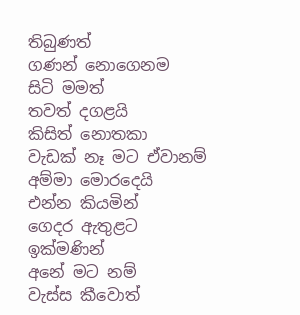තිබුණත්
ගණන් නොගෙනම
සිටි මමත්
තවත් දගළයි
කිසිත් නොතකා
වැඩක් නෑ මට ඒවානම්
අම්මා මොරදෙයි
එන්න කියමින්
ගෙදර ඇතුළට
ඉක්මණින්
අනේ මට නම්
වැස්ස කීවොත්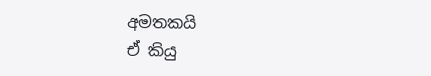අමතකයි
ඒ කියු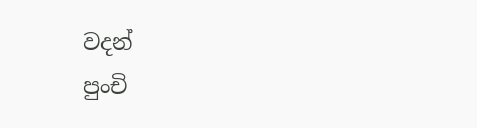වදන්
පුංචි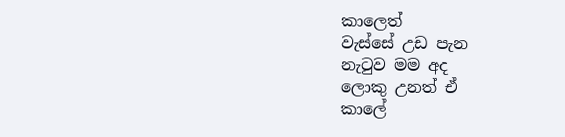කාලෙත්
වැස්සේ උඩ පැන
නැටුව මම අද
ලොකු උනත් ඒ
කාලේ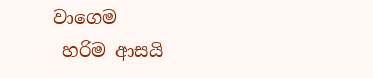වාගෙම
 හරිම ආසයි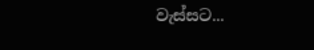වැස්සට...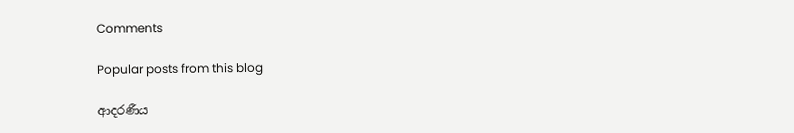Comments

Popular posts from this blog

ආදරණීය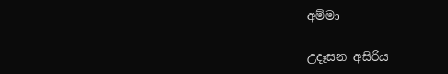අම්මා

උදෑසන අසිරිය